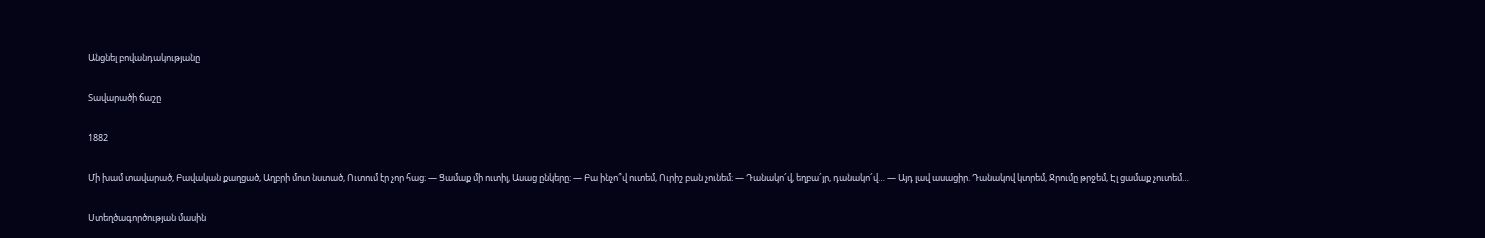Անցնել բովանդակությանը

Տավարածի ճաշը

1882

Մի խամ տավարած, Բավական քաղցած, Աղբրի մոտ նստած, Ուտում էր չոր հաց։ — Ցամաք մի ուտիլ, Ասաց ընկերը։ — Բա ինչո՞վ ուտեմ, Ուրիշ բան չունեմ։ — Դանակո՜վ, եղբա՜յր, դանակո՜վ… — Այդ լավ ասացիր. Դանակով կտրեմ, Ջրումը թրջեմ, Էլ ցամաք չուտեմ…

Ստեղծագործության մասին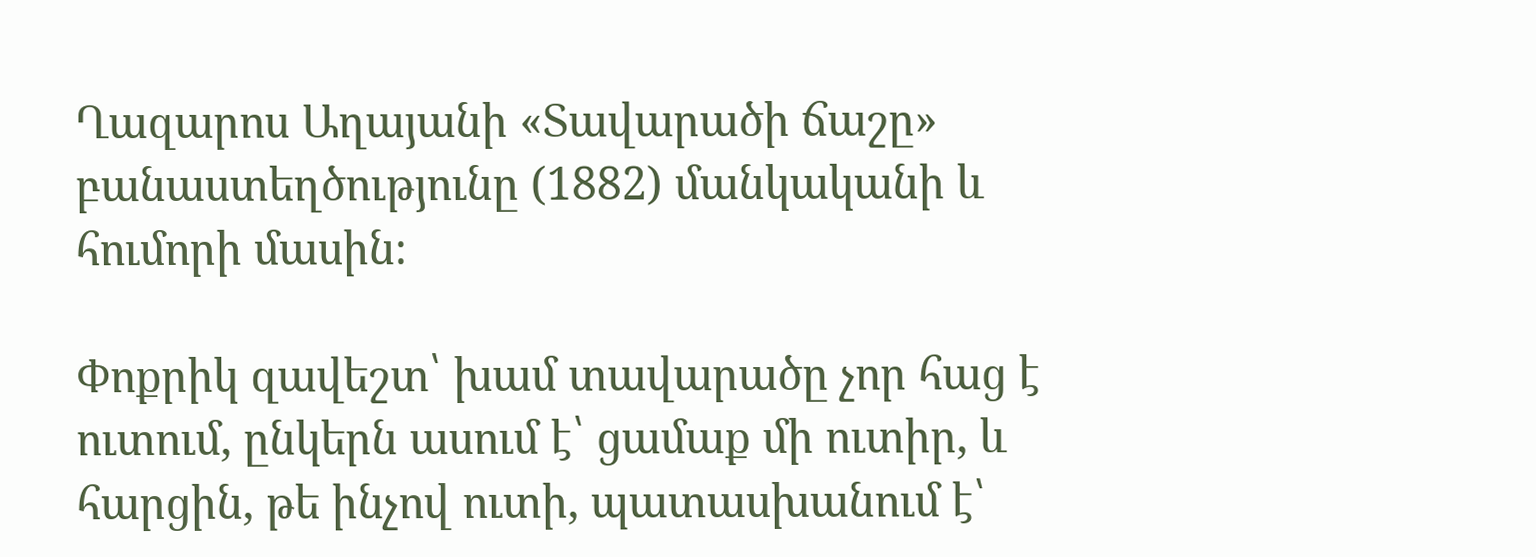Ղազարոս Աղայանի «Տավարածի ճաշը» բանաստեղծությունը (1882) մանկականի և հումորի մասին։

Փոքրիկ զավեշտ՝ խամ տավարածը չոր հաց է ուտում, ընկերն ասում է՝ ցամաք մի ուտիր, և հարցին, թե ինչով ուտի, պատասխանում է՝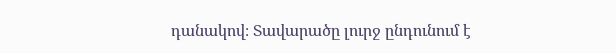դանակով։ Տավարածը լուրջ ընդունում է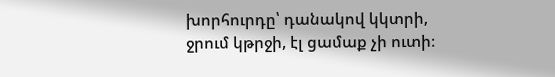խորհուրդը՝ դանակով կկտրի, ջրում կթրջի, էլ ցամաք չի ուտի։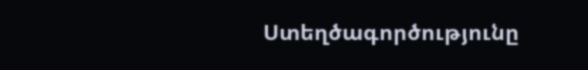Ստեղծագործությունը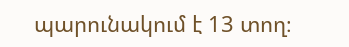պարունակում է 13 տող։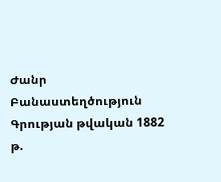Ժանր Բանաստեղծություն
Գրության թվական 1882 թ.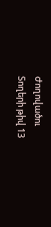Ժողովածու
Տողերի թիվ 13